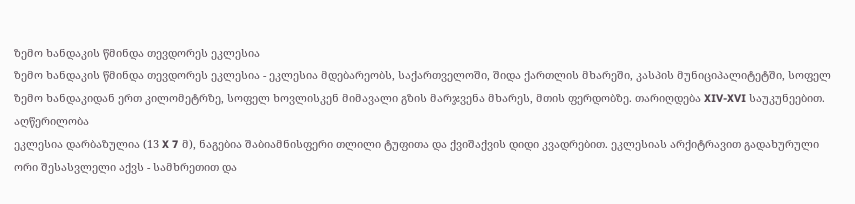ზემო ხანდაკის წმინდა თევდორეს ეკლესია
ზემო ხანდაკის წმინდა თევდორეს ეკლესია - ეკლესია მდებარეობს, საქართველოში, შიდა ქართლის მხარეში, კასპის მუნიციპალიტეტში, სოფელ ზემო ხანდაკიდან ერთ კილომეტრზე, სოფელ ხოვლისკენ მიმავალი გზის მარჯვენა მხარეს, მთის ფერდობზე. თარიღდება XIV-XVI საუკუნეებით.
აღწერილობა
ეკლესია დარბაზულია (13 X 7 მ), ნაგებია შაბიამნისფერი თლილი ტუფითა და ქვიშაქვის დიდი კვადრებით. ეკლესიას არქიტრავით გადახურული ორი შესასვლელი აქვს - სამხრეთით და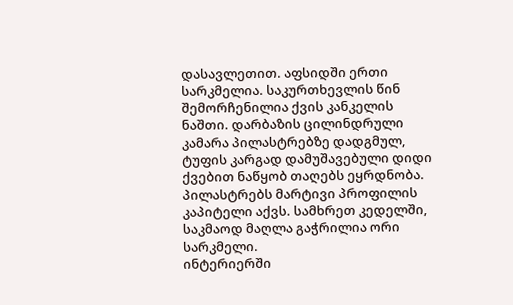დასავლეთით. აფსიდში ერთი სარკმელია. საკურთხევლის წინ შემორჩენილია ქვის კანკელის ნაშთი. დარბაზის ცილინდრული კამარა პილასტრებზე დადგმულ, ტუფის კარგად დამუშავებული დიდი ქვებით ნაწყობ თაღებს ეყრდნობა. პილასტრებს მარტივი პროფილის კაპიტელი აქვს. სამხრეთ კედელში, საკმაოდ მაღლა გაჭრილია ორი სარკმელი.
ინტერიერში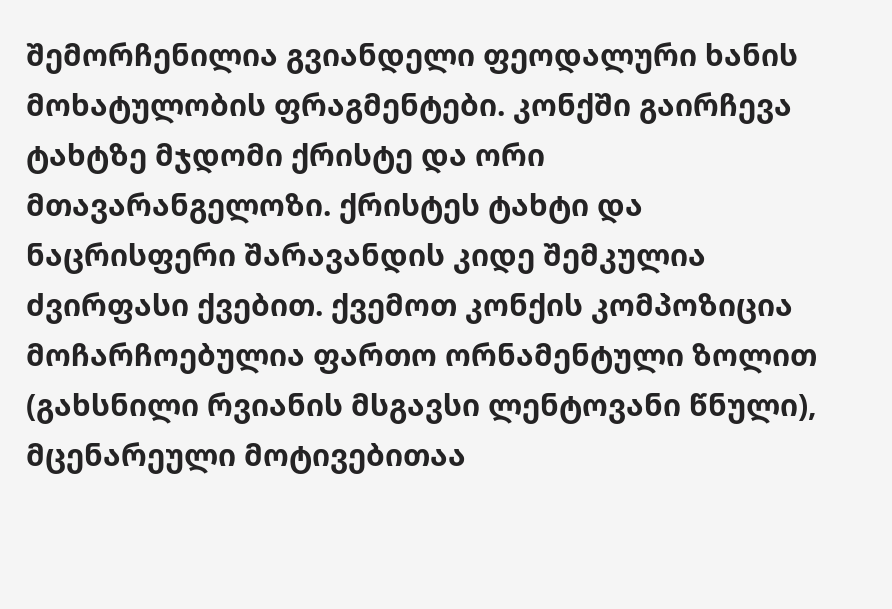შემორჩენილია გვიანდელი ფეოდალური ხანის მოხატულობის ფრაგმენტები. კონქში გაირჩევა ტახტზე მჯდომი ქრისტე და ორი მთავარანგელოზი. ქრისტეს ტახტი და ნაცრისფერი შარავანდის კიდე შემკულია ძვირფასი ქვებით. ქვემოთ კონქის კომპოზიცია მოჩარჩოებულია ფართო ორნამენტული ზოლით (გახსნილი რვიანის მსგავსი ლენტოვანი წნული), მცენარეული მოტივებითაა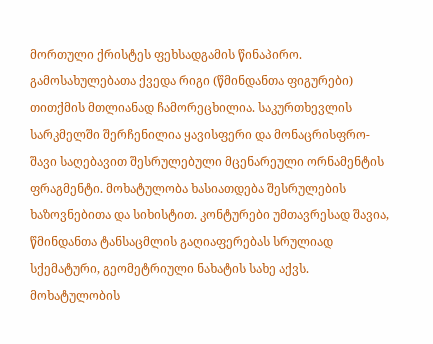მორთული ქრისტეს ფეხსადგამის წინაპირო. გამოსახულებათა ქვედა რიგი (წმინდანთა ფიგურები) თითქმის მთლიანად ჩამორეცხილია. საკურთხევლის სარკმელში შერჩენილია ყავისფერი და მონაცრისფრო-შავი საღებავით შესრულებული მცენარეული ორნამენტის ფრაგმენტი. მოხატულობა ხასიათდება შესრულების ხაზოვნებითა და სიხისტით. კონტურები უმთავრესად შავია, წმინდანთა ტანსაცმლის გაღიაფერებას სრულიად სქემატური, გეომეტრიული ნახატის სახე აქვს. მოხატულობის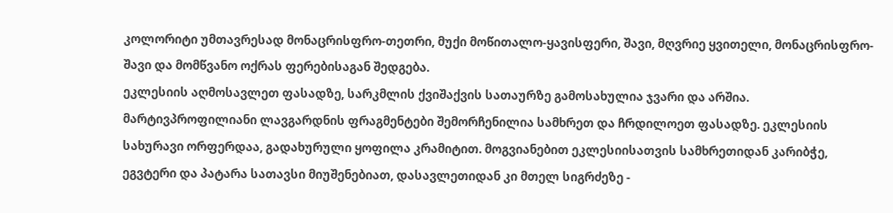კოლორიტი უმთავრესად მონაცრისფრო-თეთრი, მუქი მოწითალო-ყავისფერი, შავი, მღვრიე ყვითელი, მონაცრისფრო-შავი და მომწვანო ოქრას ფერებისაგან შედგება.
ეკლესიის აღმოსავლეთ ფასადზე, სარკმლის ქვიშაქვის სათაურზე გამოსახულია ჯვარი და არშია. მარტივპროფილიანი ლავგარდნის ფრაგმენტები შემორჩენილია სამხრეთ და ჩრდილოეთ ფასადზე. ეკლესიის სახურავი ორფერდაა, გადახურული ყოფილა კრამიტით. მოგვიანებით ეკლესიისათვის სამხრეთიდან კარიბჭე, ეგვტერი და პატარა სათავსი მიუშენებიათ, დასავლეთიდან კი მთელ სიგრძეზე -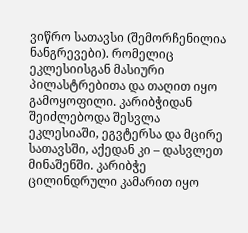ვიწრო სათავსი (შემორჩენილია ნანგრევები). რომელიც ეკლესიისგან მასიური პილასტრებითა და თაღით იყო გამოყოფილი. კარიბჭიდან შეიძლებოდა შესვლა ეკლესიაში, ეგვტერსა და მცირე სათავსში, აქედან კი – დასვლეთ მინაშენში. კარიბჭე ცილინდრული კამარით იყო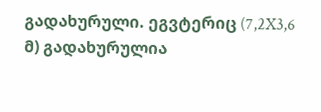გადახურული. ეგვტერიც (7,2X3,6 მ) გადახურულია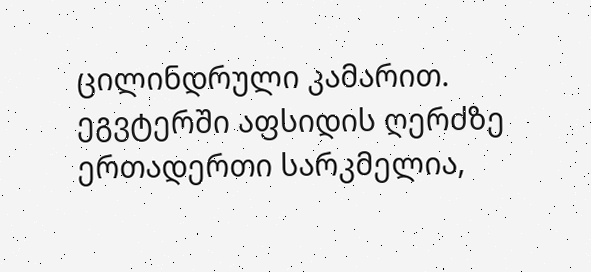ცილინდრული კამარით. ეგვტერში აფსიდის ღერძზე ერთადერთი სარკმელია,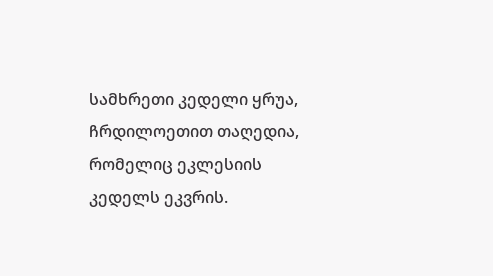სამხრეთი კედელი ყრუა, ჩრდილოეთით თაღედია, რომელიც ეკლესიის კედელს ეკვრის.